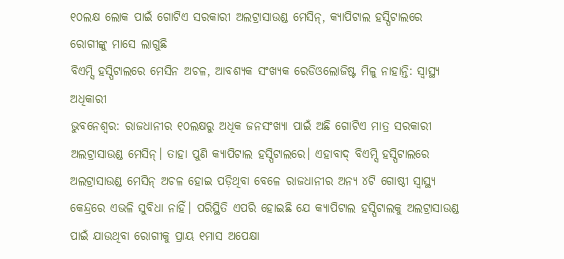୧୦ଲକ୍ଷ ଲୋକ ପାଇଁ ଗୋଟିଏ ସରକାରୀ ଅଲଟ୍ରାସାଉଣ୍ଡ ମେସିନ୍, କ୍ୟାପିଟାଲ ହସ୍ପିଟାଲରେ ରୋଗୀଙ୍କୁ ମାସେ ଲାଗୁଛି
ବିଏମ୍ସି ହସ୍ପିଟାଲରେ ମେସିନ ଅଚଳ, ଆବଶ୍ୟକ ସଂଖ୍ୟକ ରେଡିଓଲୋଜିଷ୍ଟ ମିଳୁ ନାହାନ୍ତି: ସ୍ବାସ୍ଥ୍ୟ ଅଧିକାରୀ
ଭୁବନେଶ୍ବର: ରାଜଧାନୀର ୧୦ଲକ୍ଷରୁ ଅଧିକ ଜନସଂଖ୍ୟା ପାଇଁ ଅଛି ଗୋଟିଏ ମାତ୍ର ସରକାରୀ ଅଲଟ୍ରାସାଉଣ୍ଡ ମେସିନ୍। ତାହା ପୁଣି କ୍ୟାପିଟାଲ ହସ୍ପିଟାଲରେ। ଏହାବାଦ୍ ବିଏମ୍ସି ହସ୍ପିଟାଲରେ ଅଲଟ୍ରାସାଉଣ୍ଡ ମେସିନ୍ ଅଚଳ ହୋଇ ପଡ଼ିଥିବା ବେଳେ ରାଜଧାନୀର ଅନ୍ୟ ୪ଟି ଗୋଷ୍ଠୀ ସ୍ବାସ୍ଥ୍ୟ କେନ୍ଦ୍ରରେ ଏଭଳି ସୁବିଧା ନାହିଁ। ପରିସ୍ଥିତି ଏପରି ହୋଇଛି ଯେ କ୍ୟାପିଟାଲ ହସ୍ପିଟାଲକୁ ଅଲଟ୍ରାସାଉଣ୍ଡ ପାଇଁ ଯାଉଥିବା ରୋଗୀକୁ ପ୍ରାୟ ୧ମାସ ଅପେକ୍ଷା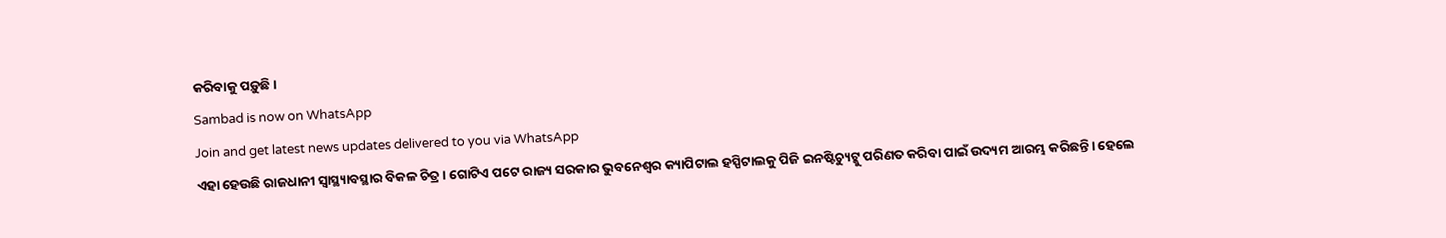କରିବାକୁ ପଡ଼ୁଛି।
Sambad is now on WhatsApp
Join and get latest news updates delivered to you via WhatsApp
ଏହା ହେଉଛି ରାଜଧାନୀ ସ୍ବାସ୍ଥ୍ୟାବସ୍ଥାର ବିକଳ ଚିତ୍ର। ଗୋଟିଏ ପଟେ ରାଜ୍ୟ ସରକାର ଭୁବନେଶ୍ବର କ୍ୟାପିଟାଲ ହସ୍ପିଟାଲକୁ ପିଜି ଇନଷ୍ଟିଚ୍ୟୁଟ୍କୁ ପରିଣତ କରିବା ପାଇଁ ଉଦ୍ୟମ ଆରମ୍ଭ କରିଛନ୍ତି। ହେଲେ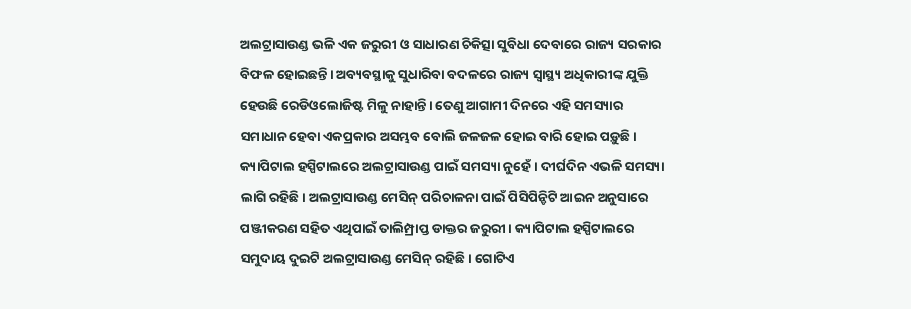ଅଲଟ୍ରାସାଉଣ୍ଡ ଭଳି ଏକ ଜରୁରୀ ଓ ସାଧାରଣ ଚିକିତ୍ସା ସୁବିଧା ଦେବାରେ ରାଜ୍ୟ ସରକାର ବିଫଳ ହୋଇଛନ୍ତି। ଅବ୍ୟବସ୍ଥାକୁ ସୁଧାରିବା ବଦଳରେ ରାଜ୍ୟ ସ୍ବାସ୍ଥ୍ୟ ଅଧିକାରୀଙ୍କ ଯୁକ୍ତି ହେଉଛି ରେଡିଓଲୋଜିଷ୍ଟ ମିଳୁ ନାହାନ୍ତି। ତେଣୁ ଆଗାମୀ ଦିନରେ ଏହି ସମସ୍ୟାର ସମାଧାନ ହେବା ଏକପ୍ରକାର ଅସମ୍ଭବ ବୋଲି ଜଳଜଳ ହୋଇ ବାରି ହୋଇ ପଡ଼ୁଛି। କ୍ୟାପିଟାଲ ହସ୍ପିଟାଲରେ ଅଲଟ୍ରାସାଉଣ୍ଡ ପାଇଁ ସମସ୍ୟା ନୁହେଁ। ଦୀର୍ଘଦିନ ଏଭଳି ସମସ୍ୟା ଲାଗି ରହିଛି। ଅଲଟ୍ରାସାଉଣ୍ଡ ମେସିନ୍ ପରିଚାଳନା ପାଇଁ ପିସିପିନ୍ଡିଟି ଆଇନ ଅନୁସାରେ ପଞ୍ଜୀକରଣ ସହିତ ଏଥିପାଇଁ ତାଲିମ୍ପ୍ରାପ୍ତ ଡାକ୍ତର ଜରୁରୀ। କ୍ୟାପିଟାଲ ହସ୍ପିଟାଲରେ ସମୁଦାୟ ଦୁଇଟି ଅଲଟ୍ରାସାଉଣ୍ଡ ମେସିନ୍ ରହିଛି। ଗୋଟିଏ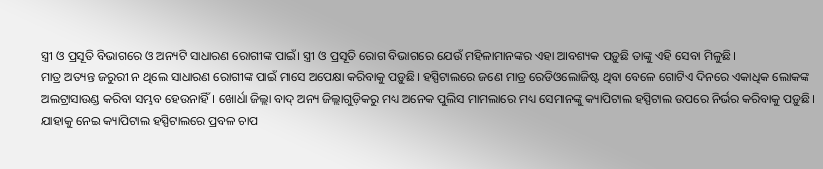ସ୍ତ୍ରୀ ଓ ପ୍ରସୂତି ବିଭାଗରେ ଓ ଅନ୍ୟଟି ସାଧାରଣ ରୋଗୀଙ୍କ ପାଇଁ। ସ୍ତ୍ରୀ ଓ ପ୍ରସୂତି ରୋଗ ବିଭାଗରେ ଯେଉଁ ମହିଳାମାନଙ୍କର ଏହା ଆବଶ୍ୟକ ପଡ଼ୁଛି ତାଙ୍କୁ ଏହି ସେବା ମିଳୁଛି।
ମାତ୍ର ଅତ୍ୟନ୍ତ ଜରୁରୀ ନ ଥିଲେ ସାଧାରଣ ରୋଗୀଙ୍କ ପାଇଁ ମାସେ ଅପେକ୍ଷା କରିବାକୁ ପଡ଼ୁଛି। ହସ୍ପିଟାଲରେ ଜଣେ ମାତ୍ର ରେଡିଓଲୋଜିଷ୍ଟ ଥିବା ବେଳେ ଗୋଟିଏ ଦିନରେ ଏକାଧିକ ଲୋକଙ୍କ ଅଲଟ୍ରାସାଉଣ୍ଡ କରିବା ସମ୍ଭବ ହେଉନାହିଁ। ଖୋର୍ଧା ଜିଲ୍ଲା ବାଦ୍ ଅନ୍ୟ ଜିଲ୍ଲାଗୁଡ଼ିକରୁ ମଧ୍ୟ ଅନେକ ପୁଲିସ ମାମଲାରେ ମଧ୍ୟ ସେମାନଙ୍କୁ କ୍ୟାପିଟାଲ ହସ୍ପିଟାଲ ଉପରେ ନିର୍ଭର କରିବାକୁ ପଡ଼ୁଛି। ଯାହାକୁ ନେଇ କ୍ୟାପିଟାଲ ହସ୍ପିଟାଲରେ ପ୍ରବଳ ଚାପ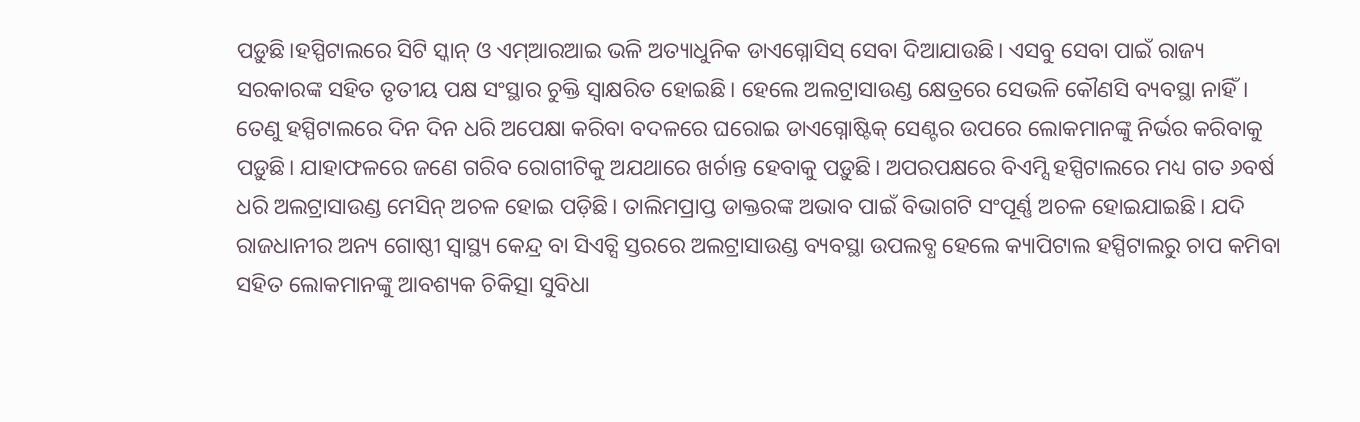ପଡ଼ୁଛି।ହସ୍ପିଟାଲରେ ସିଟି ସ୍କାନ୍ ଓ ଏମ୍ଆରଆଇ ଭଳି ଅତ୍ୟାଧୁନିକ ଡାଏଗ୍ନୋସିସ୍ ସେବା ଦିଆଯାଉଛି। ଏସବୁ ସେବା ପାଇଁ ରାଜ୍ୟ ସରକାରଙ୍କ ସହିତ ତୃତୀୟ ପକ୍ଷ ସଂସ୍ଥାର ଚୁକ୍ତି ସ୍ବାକ୍ଷରିତ ହୋଇଛି। ହେଲେ ଅଲଟ୍ରାସାଉଣ୍ଡ କ୍ଷେତ୍ରରେ ସେଭଳି କୌଣସି ବ୍ୟବସ୍ଥା ନାହିଁ। ତେଣୁ ହସ୍ପିଟାଲରେ ଦିନ ଦିନ ଧରି ଅପେକ୍ଷା କରିବା ବଦଳରେ ଘରୋଇ ଡାଏଗ୍ନୋଷ୍ଟିକ୍ ସେଣ୍ଟର ଉପରେ ଲୋକମାନଙ୍କୁ ନିର୍ଭର କରିବାକୁ ପଡ଼ୁଛି। ଯାହାଫଳରେ ଜଣେ ଗରିବ ରୋଗୀଟିକୁ ଅଯଥାରେ ଖର୍ଚାନ୍ତ ହେବାକୁ ପଡ଼ୁଛି। ଅପରପକ୍ଷରେ ବିଏମ୍ସି ହସ୍ପିଟାଲରେ ମଧ୍ୟ ଗତ ୬ବର୍ଷ ଧରି ଅଲଟ୍ରାସାଉଣ୍ଡ ମେସିନ୍ ଅଚଳ ହୋଇ ପଡ଼ିଛି। ତାଲିମପ୍ରାପ୍ତ ଡାକ୍ତରଙ୍କ ଅଭାବ ପାଇଁ ବିଭାଗଟି ସଂପୂର୍ଣ୍ଣ ଅଚଳ ହୋଇଯାଇଛି। ଯଦି ରାଜଧାନୀର ଅନ୍ୟ ଗୋଷ୍ଠୀ ସ୍ବାସ୍ଥ୍ୟ କେନ୍ଦ୍ର ବା ସିଏଚ୍ସି ସ୍ତରରେ ଅଲଟ୍ରାସାଉଣ୍ଡ ବ୍ୟବସ୍ଥା ଉପଲବ୍ଧ ହେଲେ କ୍ୟାପିଟାଲ ହସ୍ପିଟାଲରୁ ଚାପ କମିବା ସହିତ ଲୋକମାନଙ୍କୁ ଆବଶ୍ୟକ ଚିକିତ୍ସା ସୁବିଧା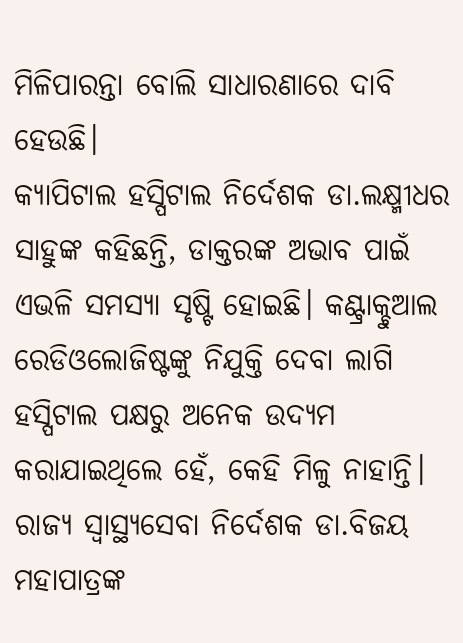ମିଳିପାରନ୍ତା ବୋଲି ସାଧାରଣାରେ ଦାବି ହେଉଛି।
କ୍ୟାପିଟାଲ ହସ୍ପିଟାଲ ନିର୍ଦେଶକ ଡା.ଲକ୍ଷ୍ମୀଧର ସାହୁଙ୍କ କହିଛନ୍ତି, ଡାକ୍ତରଙ୍କ ଅଭାବ ପାଇଁ ଏଭଳି ସମସ୍ୟା ସୃଷ୍ଟି ହୋଇଛି। କଣ୍ଟ୍ରାକ୍ଚୁଆଲ ରେଡିଓଲୋଜିଷ୍ଟଙ୍କୁ ନିଯୁକ୍ତି ଦେବା ଲାଗି ହସ୍ପିଟାଲ ପକ୍ଷରୁ ଅନେକ ଉଦ୍ୟମ କରାଯାଇଥିଲେ ହେଁ, କେହି ମିଳୁ ନାହାନ୍ତି। ରାଜ୍ୟ ସ୍ବାସ୍ଥ୍ୟସେବା ନିର୍ଦେଶକ ଡା.ବିଜୟ ମହାପାତ୍ରଙ୍କ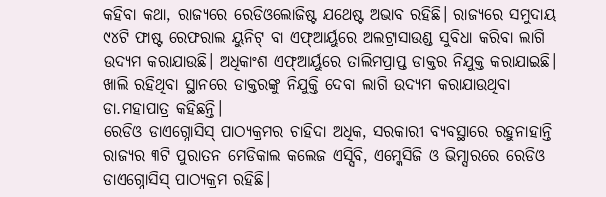କହିବା କଥା, ରାଜ୍ୟରେ ରେଡିଓଲୋଜିଷ୍ଟ ଯଥେଷ୍ଟ ଅଭାବ ରହିଛି। ରାଜ୍ୟରେ ସମୁଦାୟ ୯୪ଟି ଫାଷ୍ଟ ରେଫରାଲ ୟୁନିଟ୍ ବା ଏଫ୍ଆର୍ୟୁରେ ଅଲଟ୍ରାସାଉଣ୍ଡ ସୁବିଧା କରିବା ଲାଗି ଉଦ୍ୟମ କରାଯାଉଛି। ଅଧିକାଂଶ ଏଫ୍ଆର୍ୟୁରେ ତାଲିମପ୍ରାପ୍ତ ଡାକ୍ତର ନିଯୁକ୍ତ କରାଯାଇଛି। ଖାଲି ରହିଥିବା ସ୍ଥାନରେ ଡାକ୍ତରଙ୍କୁ ନିଯୁକ୍ତି ଦେବା ଲାଗି ଉଦ୍ୟମ କରାଯାଉଥିବା ଡା.ମହାପାତ୍ର କହିଛନ୍ତି।
ରେଡିଓ ଡାଏଗ୍ନୋସିସ୍ ପାଠ୍ୟକ୍ରମର ଚାହିଦା ଅଧିକ, ସରକାରୀ ବ୍ୟବସ୍ଥାରେ ରହୁନାହାନ୍ତି
ରାଜ୍ୟର ୩ଟି ପୁରାତନ ମେଡିକାଲ କଲେଜ ଏସ୍ସିବି, ଏମ୍କେସିଜି ଓ ଭିମ୍ସାରରେ ରେଡିଓ ଡାଏଗ୍ନୋସିସ୍ ପାଠ୍ୟକ୍ରମ ରହିଛି।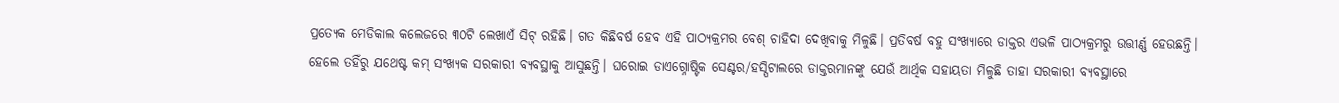ପ୍ରତ୍ୟେକ ମେଡିକାଲ କଲେଜରେ ୩୦ଟି ଲେଖାଏଁ ସିଟ୍ ରହିଛି। ଗତ କିଛିବର୍ଷ ହେବ ଏହି ପାଠ୍ୟକ୍ରମର ବେଶ୍ ଚାହିଦା ଦେଖିବାକୁ ମିଳୁଛି। ପ୍ରତିବର୍ଷ ବହୁ ସଂଖ୍ୟାରେ ଡାକ୍ତର ଏଭଳି ପାଠ୍ୟକ୍ରମରୁ ଉତ୍ତୀର୍ଣ୍ଣ ହେଉଛନ୍ତି। ହେଲେ ତହିଁରୁ ଯଥେଷ୍ଟ କମ୍ ସଂଖ୍ୟକ ସରକାରୀ ବ୍ୟବସ୍ଥାକୁ ଆସୁଛନ୍ତି। ଘରୋଇ ଡାଏଗ୍ନୋଷ୍ଟିକ ସେଣ୍ଟର/ହସ୍ପିଟାଲରେ ଡାକ୍ତରମାନଙ୍କୁ ଯେଉଁ ଆର୍ଥିକ ସହାୟତା ମିଳୁଛି ତାହା ସରକାରୀ ବ୍ୟବସ୍ଥାରେ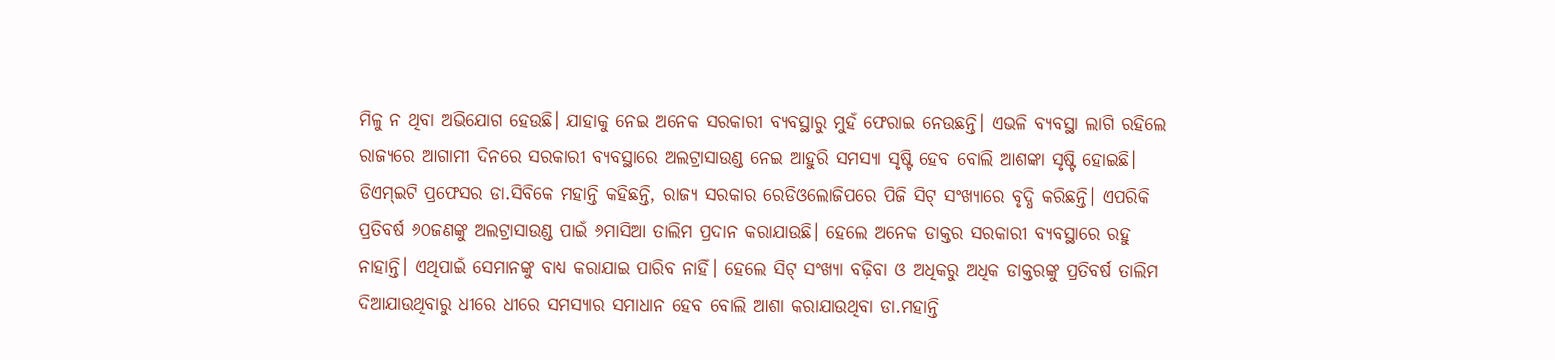ମିଳୁ ନ ଥିବା ଅଭିଯୋଗ ହେଉଛି। ଯାହାକୁ ନେଇ ଅନେକ ସରକାରୀ ବ୍ୟବସ୍ଥାରୁ ମୁହଁ ଫେରାଇ ନେଉଛନ୍ତି। ଏଭଳି ବ୍ୟବସ୍ଥା ଲାଗି ରହିଲେ ରାଜ୍ୟରେ ଆଗାମୀ ଦିନରେ ସରକାରୀ ବ୍ୟବସ୍ଥାରେ ଅଲଟ୍ରାସାଉଣ୍ଡ ନେଇ ଆହୁରି ସମସ୍ୟା ସୃଷ୍ଟି ହେବ ବୋଲି ଆଶଙ୍କା ସୃଷ୍ଟି ହୋଇଛି। ଡିଏମ୍ଇଟି ପ୍ରଫେସର ଡା.ସିବିକେ ମହାନ୍ତି କହିଛନ୍ତି, ରାଜ୍ୟ ସରକାର ରେଡିଓଲୋଜିପରେ ପିଜି ସିଟ୍ ସଂଖ୍ୟାରେ ବୃଦ୍ଧି କରିଛନ୍ତି। ଏପରିକି ପ୍ରତିବର୍ଷ ୬୦ଜଣଙ୍କୁ ଅଲଟ୍ରାସାଉଣ୍ଡ ପାଇଁ ୬ମାସିଆ ତାଲିମ ପ୍ରଦାନ କରାଯାଉଛି। ହେଲେ ଅନେକ ଡାକ୍ତର ସରକାରୀ ବ୍ୟବସ୍ଥାରେ ରହୁ ନାହାନ୍ତି। ଏଥିପାଇଁ ସେମାନଙ୍କୁ ବାଧ୍ୟ କରାଯାଇ ପାରିବ ନାହିଁ। ହେଲେ ସିଟ୍ ସଂଖ୍ୟା ବଢ଼ିବା ଓ ଅଧିକରୁ ଅଧିକ ଡାକ୍ତରଙ୍କୁ ପ୍ରତିବର୍ଷ ତାଲିମ ଦିଆଯାଉଥିବାରୁ ଧୀରେ ଧୀରେ ସମସ୍ୟାର ସମାଧାନ ହେବ ବୋଲି ଆଶା କରାଯାଉଥିବା ଡା.ମହାନ୍ତି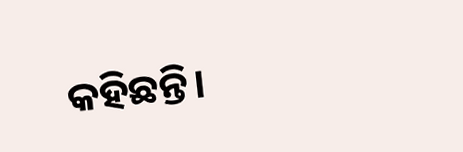କହିଛନ୍ତି।